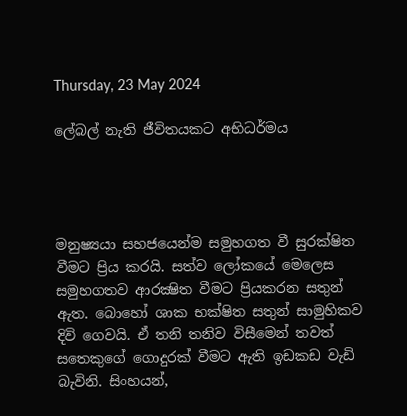Thursday, 23 May 2024

ලේබල් නැති ජීවිතයකට අභිධර්මය




මනුෂ්‍යයා සහජයෙන්ම සමුහගත වී සුරක්ෂිත වීමට ප්‍රිය කරයි. සත්ව ලෝකයේ මෙලෙස සමුහගතව ආරක්‍ෂිත වීමට ප්‍රියකරන සතුන් ඇත. බොහෝ ශාක භක්ෂිත සතුන් සාමුහිකව දිවි ගෙවයි. ඒ තනි තනිව විසීමෙන් තවත් සතෙකුගේ ගොදුරක් වීමට ඇති ඉඩකඩ වැඩි බැවිනි. සිංහයන්,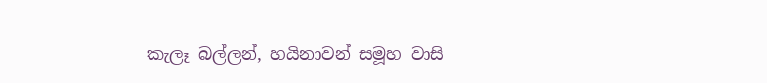කැලෑ බල්ලන්, හයිනාවන් සමූහ වාසි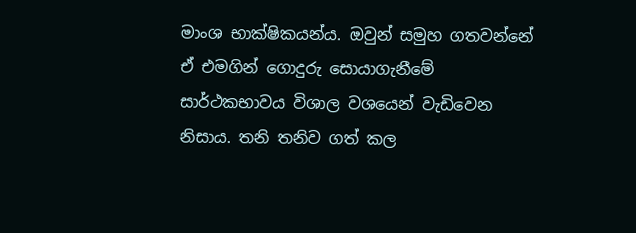මාංශ භාක්ෂිකයන්ය. ඔවුන් සමුහ ගතවන්නේ ඒ එමගින් ගොදුරු සොයාගැනීමේ සාර්ථකභාවය විශාල වශයෙන් වැඩිවෙන නිසාය. තනි තනිව ගත් කල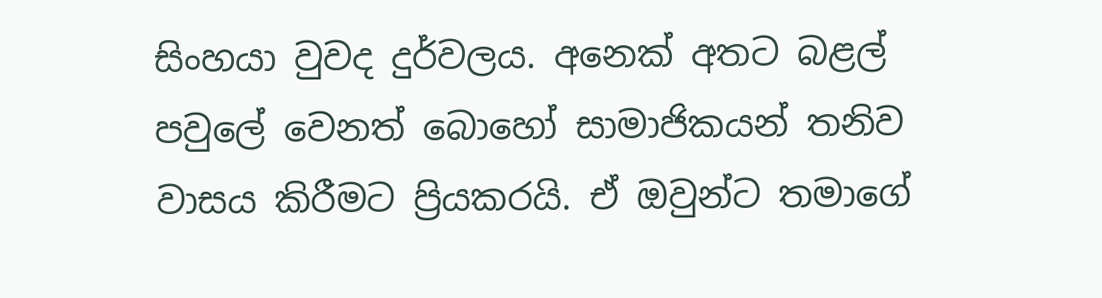සිංහයා වුවද දුර්වලය. අනෙක් අතට බළල් පවුලේ වෙනත් බොහෝ සාමාජිකයන් තනිව වාසය කිරීමට ප්‍රියකරයි. ඒ ඔවුන්ට තමාගේ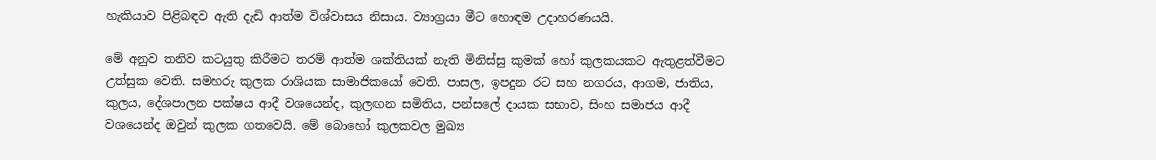හැකියාව පිළිබඳව ඇති දැඩි ආත්ම විශ්වාසය නිසාය. ව්‍යාග්‍රයා මීට හොඳම උදාහරණයයි.

මේ අනුව තනිව කටයුතු කිරීමට තරම් ආත්ම ශක්තියක් නැති මිනිස්සු කුමක් හෝ කුලකයකට ඇතුළත්වීමට උත්සුක වෙති. සමහරු කුලක රාශියක සාමාජිකයෝ වෙති. පාසල, ඉපදුන රට සහ නගරය, ආගම, ජාතිය, කුලය, දේශපාලන පක්ෂය ආදී වශයෙන්ද, කුලඟන සමිතිය, පන්සලේ දායක සභාව, සිංහ සමාජය ආදී වශයෙන්ද ඔවුන් කුලක ගතවෙයි. මේ බොහෝ කුලකවල මුඛ්‍ය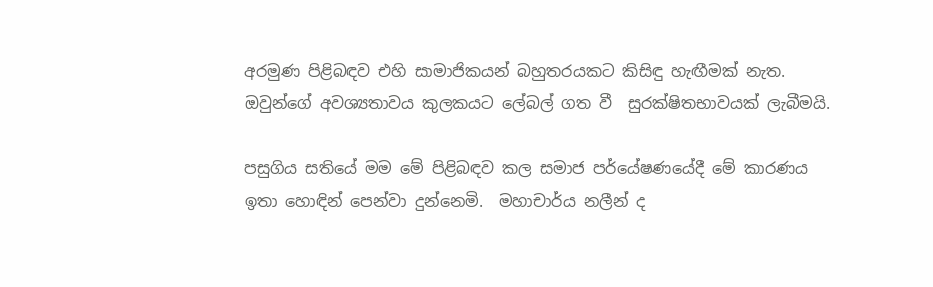අරමුණ පිළිබඳව එහි සාමාජිකයන් බහුතරයකට කිසිඳු හැඟීමක් නැත. ඔවුන්ගේ අවශ්‍යතාවය කුලකයට ලේබල් ගත වී  සුරක්ෂිතභාවයක් ලැබීමයි.

පසුගිය සතියේ මම මේ පිළිබඳව කල සමාජ පර්යේෂණයේදී මේ කාරණය ඉතා හොඳින් පෙන්වා දුන්නෙමි.  මහාචාර්ය නලීන් ද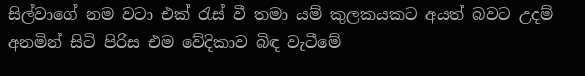සිල්වාගේ නම වටා එක් රැස් වී තමා යම් කුලකයකට අයත් බවට උදම් අනමින් සිටි පිරිස එම වේදිකාව බිඳ වැටීමේ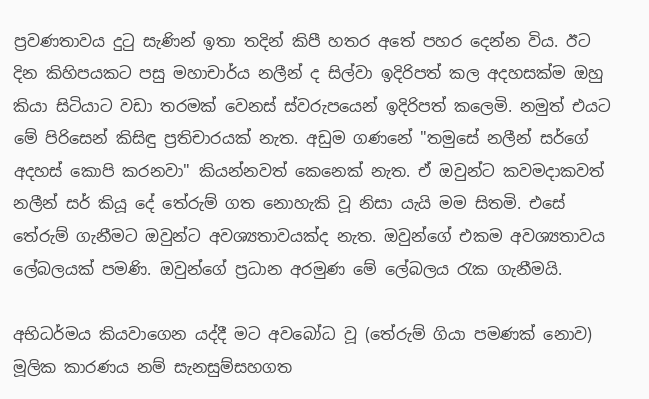ප්‍රවණතාවය දුටු සැණින් ඉතා තදින් කිපී හතර අතේ පහර දෙන්න විය. ඊට දින කිහිපයකට පසු මහාචාර්ය නලීන් ද සිල්වා ඉදිරිපත් කල අදහසක්ම ඔහු කියා සිටියාට වඩා තරමක් වෙනස් ස්වරුපයෙන් ඉදිරිපත් කලෙමි. නමුත් එයට මේ පිරිසෙන් කිසිඳු ප්‍රතිචාරයක් නැත. අඩුම ගණනේ "තමුසේ නලීන් සර්ගේ අදහස් කොපි කරනවා" කියන්නවත් කෙනෙක් නැත. ඒ ඔවුන්ට කවමදාකවත් නලීන් සර් කියූ දේ තේරුම් ගත නොහැකි වූ නිසා යැයි මම සිතමි. එසේ තේරුම් ගැනීමට ඔවුන්ට අවශ්‍යතාවයක්ද නැත. ඔවුන්ගේ එකම අවශ්‍යතාවය ලේබලයක් පමණි. ඔවුන්ගේ ප්‍රධාන අරමුණ මේ ලේබලය රැක ගැනීමයි.

අභිධර්මය කියවාගෙන යද්දී මට අවබෝධ වූ (තේරුම් ගියා පමණක් නොව) මූලික කාරණය නම් සැනසුම්සහගත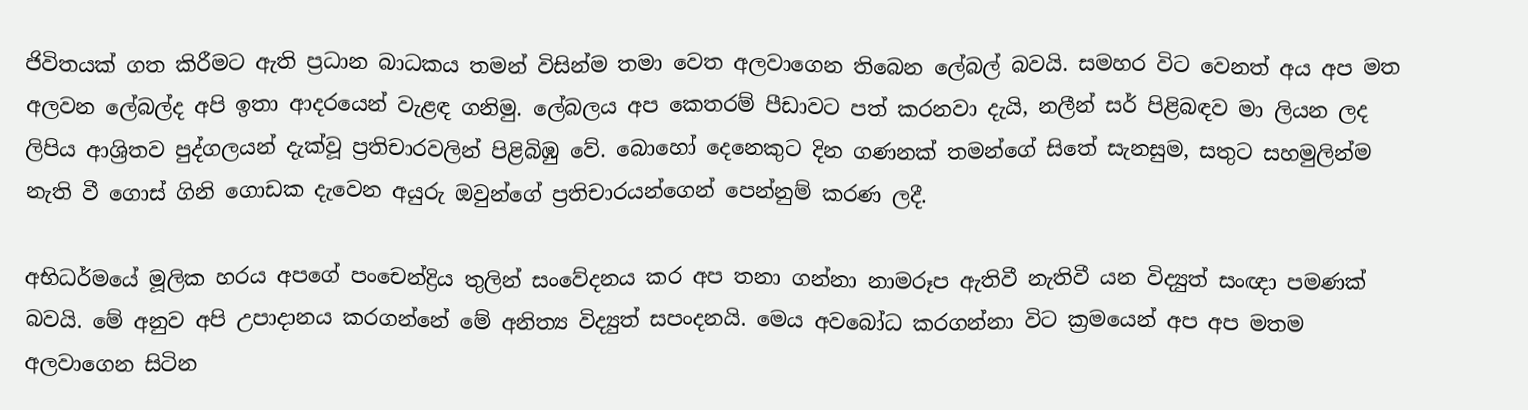ජිවිතයක් ගත කිරීමට ඇති ප්‍රධාන බාධකය තමන් විසින්ම තමා වෙත අලවාගෙන තිබෙන ලේබල් බවයි. සමහර විට වෙනත් අය අප මත අලවන ලේබල්ද අපි ඉතා ආදරයෙන් වැළඳ ගනිමු. ලේබලය අප කෙතරම් පීඩාවට පත් කරනවා දැයි, නලීන් සර් පිළිබඳව මා ලියන ලද ලිපිය ආශ්‍රිතව පුද්ගලයන් දැක්වූ ප්‍රතිචාරවලින් පිළිබිඹු වේ. බොහෝ දෙනෙකුට දින ගණනක් තමන්ගේ සිතේ සැනසුම, සතුට සහමුලින්ම නැති වී ගොස් ගිනි ගොඩක දැවෙන අයුරු ඔවුන්ගේ ප්‍රතිචාරයන්ගෙන් පෙන්නුම් කරණ ලදී.

අභිධර්මයේ මූලික හරය අපගේ පංචෙන්ද්‍රිය තුලින් සංවේදනය කර අප තනා ගන්නා නාමරූප ඇතිවී නැතිවී යන විද්‍යුත් සංඥා පමණක් බවයි. මේ අනුව අපි උපාදානය කරගන්නේ මේ අනිත්‍ය විද්‍යුත් සපංදනයි. මෙය අවබෝධ කරගන්නා විට ක්‍රමයෙන් අප අප මතම අලවාගෙන සිටින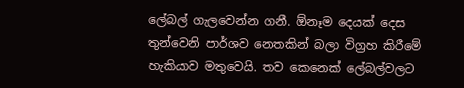ලේබල් ගැලවෙන්න ගනී. ඕනෑම දෙයක් දෙස තුන්වෙනි පාර්ශව නෙතකින් බලා විග්‍රහ කිරීමේ හැකියාව මතුවෙයි. තව කෙනෙක් ලේබල්වලට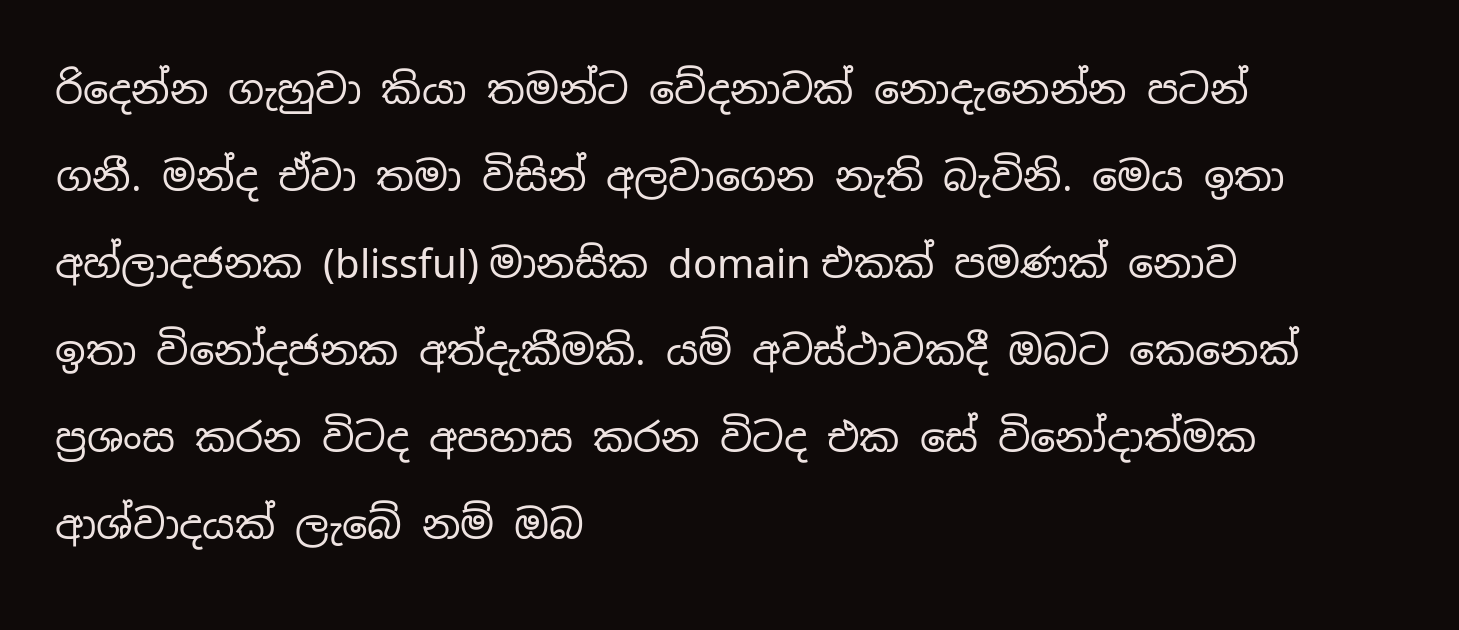රිදෙන්න ගැහුවා කියා තමන්ට වේදනාවක් නොදැනෙන්න පටන් ගනී. මන්ද ඒවා තමා විසින් අලවාගෙන නැති බැවිනි. මෙය ඉතා අහ්ලාදජනක (blissful) මානසික domain එකක් පමණක් නොව ඉතා විනෝදජනක අත්දැකීමකි. යම් අවස්ථාවකදී ඔබට කෙනෙක් ප්‍රශංස කරන විටද අපහාස කරන විටද එක සේ විනෝදාත්මක ආශ්වාදයක් ලැබේ නම් ඔබ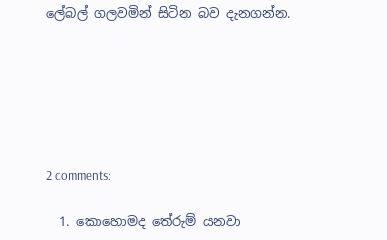ලේබල් ගලවමින් සිටින බව දැනගන්න.






2 comments:

  1. කොහොමද තේරුම් යනවා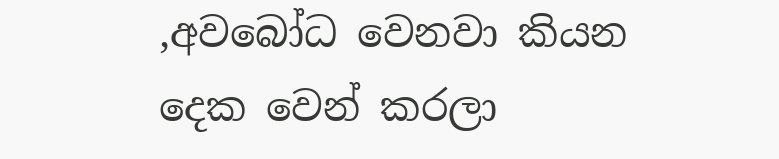,අවබෝධ වෙනවා කියන දෙක වෙන් කරලා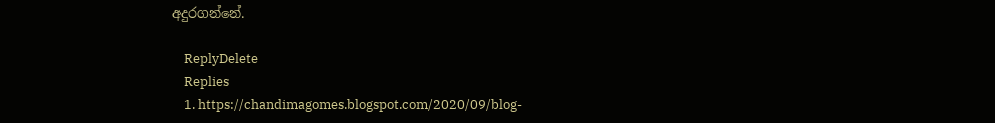අදුරගන්නේ.

    ReplyDelete
    Replies
    1. https://chandimagomes.blogspot.com/2020/09/blog-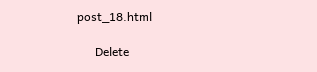post_18.html

      Delete